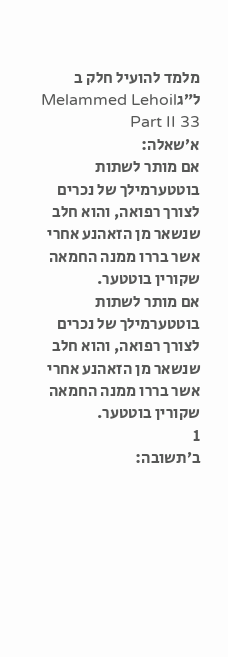מלמד להועיל חלק ב ל״גMelammed Lehoil Part II 33
א׳שאלה:
אם מותר לשתות בוטטערמילך של נכרים לצורך רפואה, והוא חלב שנשאר מן הזאהנע אחרי אשר בררו ממנה החמאה שקורין בוטטער.
אם מותר לשתות בוטטערמילך של נכרים לצורך רפואה, והוא חלב שנשאר מן הזאהנע אחרי אשר בררו ממנה החמאה שקורין בוטטער.
1
ב׳תשובה: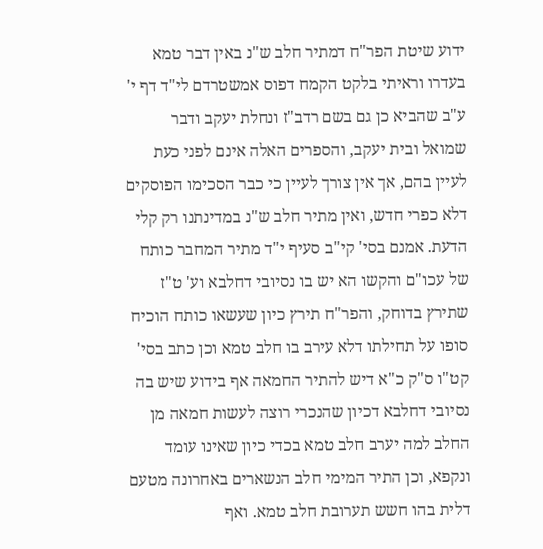ידוע שיטת הפר"ח דמתיר חלב ש"נ באין דבר טמא בעדרו וראיתי בלקט הקמח דפוס אמשטרדם לי"ד דף י' ע"ב שהביא כן גם בשם רדב"ז ונחלת יעקב ודבר שמואל ובית יעקב, והספרים האלה אינם לפני כעת לעיין בהם, אך אין צורך לעיין כי כבר הסכימו הפוסקים דלא כפרי חדש, ואין מתיר חלב ש"נ במדינתנו רק קלי הדעת. אמנם בסי' קי"ב סעיף י"ד מתיר המחבר כותח של עכו"ם והקשו הא יש בו נסיובי דחלבא וע' ט"ז שתירץ בדוחק, והפר"ח תירץ כיון שעשאו כותח הוכיח סופו על תחילתו דלא עירב בו חלב טמא וכן כתב בסי' קט"ו ס"ק כ"א דיש להתיר החמאה אף בידוע שיש בה נסיובי דחלבא דכיון שהנכרי רוצה לעשות חמאה מן החלב למה יערב חלב טמא בכדי כיון שאינו עומד ונקפא, וכן התיר המימי חלב הנשארים באחרונה מטעם דלית בהו חשש תערובת חלב טמא. ואף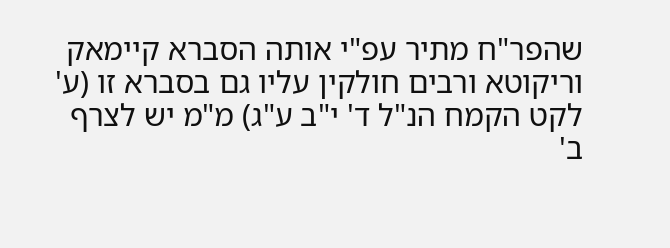שהפר"ח מתיר עפ"י אותה הסברא קיימאק וריקוטא ורבים חולקין עליו גם בסברא זו (ע' לקט הקמח הנ"ל ד' י"ב ע"ג) מ"מ יש לצרף ב'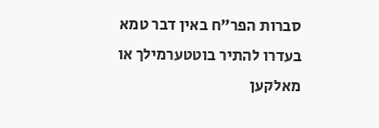סברות הפר"ח באין דבר טמא בעדרו להתיר בוטטערמילך או מאלקען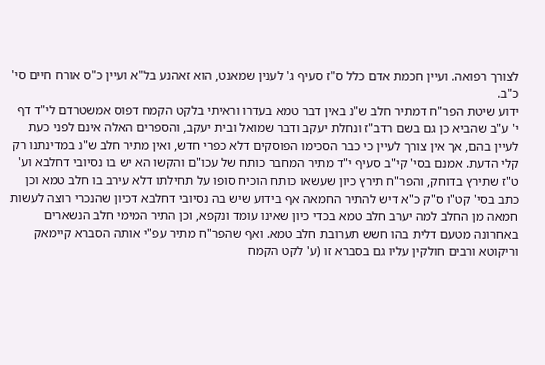לצורך רפואה. ועיין חכמת אדם כלל ס"ז סעיף ג' לענין שמאנט, הוא זאהנע בל"א ועיין כ"ס אורח חיים סי' כ"ב.
ידוע שיטת הפר"ח דמתיר חלב ש"נ באין דבר טמא בעדרו וראיתי בלקט הקמח דפוס אמשטרדם לי"ד דף י' ע"ב שהביא כן גם בשם רדב"ז ונחלת יעקב ודבר שמואל ובית יעקב, והספרים האלה אינם לפני כעת לעיין בהם, אך אין צורך לעיין כי כבר הסכימו הפוסקים דלא כפרי חדש, ואין מתיר חלב ש"נ במדינתנו רק קלי הדעת. אמנם בסי' קי"ב סעיף י"ד מתיר המחבר כותח של עכו"ם והקשו הא יש בו נסיובי דחלבא וע' ט"ז שתירץ בדוחק, והפר"ח תירץ כיון שעשאו כותח הוכיח סופו על תחילתו דלא עירב בו חלב טמא וכן כתב בסי' קט"ו ס"ק כ"א דיש להתיר החמאה אף בידוע שיש בה נסיובי דחלבא דכיון שהנכרי רוצה לעשות חמאה מן החלב למה יערב חלב טמא בכדי כיון שאינו עומד ונקפא, וכן התיר המימי חלב הנשארים באחרונה מטעם דלית בהו חשש תערובת חלב טמא. ואף שהפר"ח מתיר עפ"י אותה הסברא קיימאק וריקוטא ורבים חולקין עליו גם בסברא זו (ע' לקט הקמח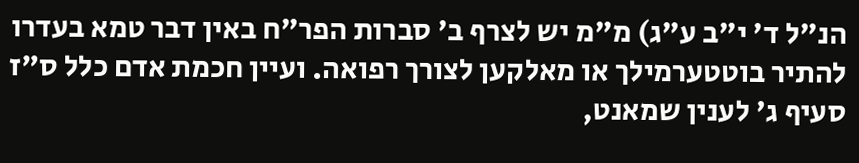הנ"ל ד' י"ב ע"ג) מ"מ יש לצרף ב' סברות הפר"ח באין דבר טמא בעדרו להתיר בוטטערמילך או מאלקען לצורך רפואה. ועיין חכמת אדם כלל ס"ז סעיף ג' לענין שמאנט,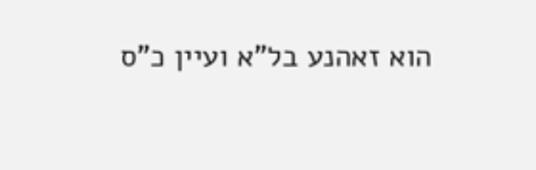הוא זאהנע בל"א ועיין כ"ס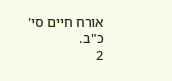אורח חיים סי' כ"ב.
2